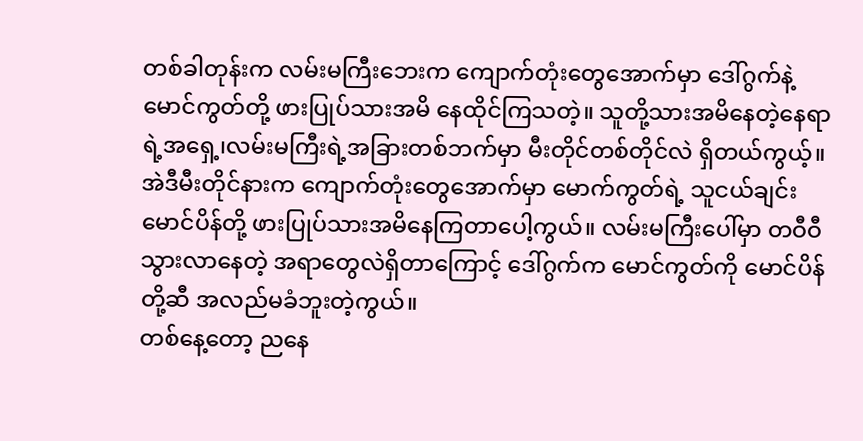တစ်ခါတုန်းက လမ်းမကြီးဘေးက ကျောက်တုံးတွေအောက်မှာ ဒေါ်ဂွက်နဲ့မောင်ကွတ်တို့ ဖားပြုပ်သားအမိ နေထိုင်ကြသတဲ့။ သူတို့သားအမိနေတဲ့နေရာရဲ့အရှေ့၊လမ်းမကြီးရဲ့အခြားတစ်ဘက်မှာ မီးတိုင်တစ်တိုင်လဲ ရှိတယ်ကွယ့်။ အဲဒီမီးတိုင်နားက ကျောက်တုံးတွေအောက်မှာ မောက်ကွတ်ရဲ့ သူငယ်ချင်း မောင်ပိန်တို့ ဖားပြုပ်သားအမိနေကြတာပေါ့ကွယ်။ လမ်းမကြီးပေါ်မှာ တဝီဝီသွားလာနေတဲ့ အရာတွေလဲရှိတာကြောင့် ဒေါ်ဂွက်က မောင်ကွတ်ကို မောင်ပိန်တို့ဆီ အလည်မခံဘူးတဲ့ကွယ်။
တစ်နေ့တော့ ညနေ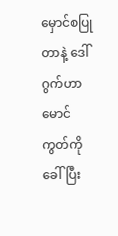မှောင်စပြုတာနဲ့ ဒေါ်ဂွက်ဟာ မောင်ကွတ်ကို ခေါ်ပြီး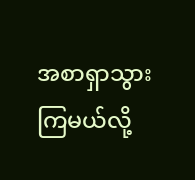အစာရှာသွားကြမယ်လို့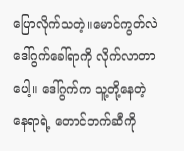ပြောလိုက်သတဲ့။မောင်ကွတ်လဲ ဒေါ်ဂွက်ခေါ်ရာကို လိုက်လာတာပေါ့။ ဒေါ်ဂွက်က သူ့တို့နေတဲ့နေရာရဲ့ တောင်ဘက်ဆီကို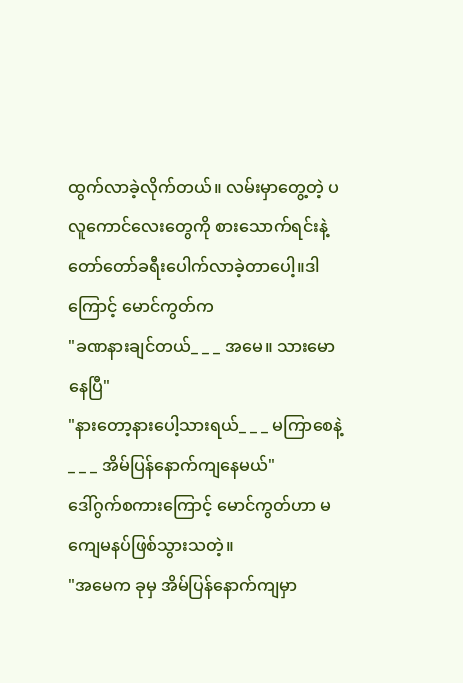ထွက်လာခဲ့လိုက်တယ်။ လမ်းမှာတွေ့တဲ့ ပလူကောင်လေးတွေကို စားသောက်ရင်းနဲ့ တော်တော်ခရီးပေါက်လာခဲ့တာပေါ့။ဒါကြောင့် မောင်ကွတ်က
"ခဏနားချင်တယ်_ _ _ အမေ။ သားမောနေပြီ"
"နားတော့နားပေါ့သားရယ်_ _ _ မကြာစေနဲ့_ _ _ အိမ်ပြန်နောက်ကျနေမယ်"
ဒေါ်ဂွက်စကားကြောင့် မောင်ကွတ်ဟာ မကျေမနပ်ဖြစ်သွားသတဲ့။
"အမေက ခုမှ အိမ်ပြန်နောက်ကျမှာ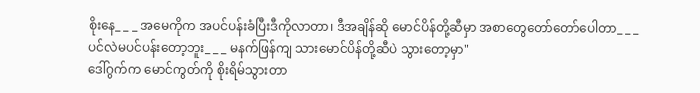စိုးနေ_ _ _ အမေကိုက အပင်ပန်းခံပြီးဒီကိုလာတာ၊ ဒီအချိန်ဆို မောင်ပိန်တို့ဆီမှာ အစာတွေတော်တော်ပေါတာ_ _ _ ပင်လဲမပင်ပန်းတော့ဘူး_ _ _ မနက်ဖြန်ကျ သားမောင်ပိန်တို့ဆီပဲ သွားတော့မှာ"
ဒေါ်ဂွက်က မောင်ကွတ်ကို စိုးရိမ်သွားတာ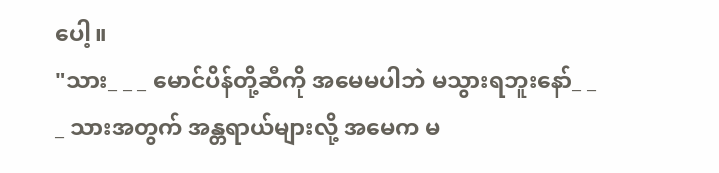ပေါ့။
"သား_ _ _ မောင်ပိန်တို့ဆီကို အမေမပါဘဲ မသွားရဘူးနော်_ _ _ သားအတွက် အန္တရာယ်များလို့ အမေက မ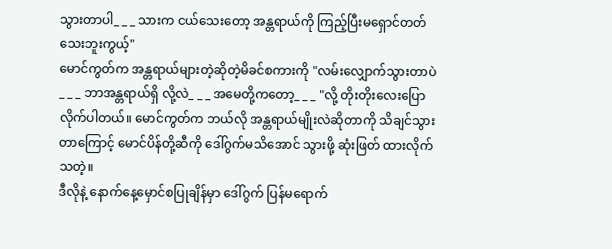သွားတာပါ_ _ _ သားက ငယ်သေးတော့ အန္တရာယ်ကို ကြည့်ပြီးမရှောင်တတ်သေးဘူးကွယ့်"
မောင်ကွတ်က အန္တရာယ်များတဲ့ဆိုတဲ့မိခင်စကားကို "လမ်းလျှောက်သွားတာပဲ_ _ _ ဘာအန္တရာယ်ရှိ လို့လဲ_ _ _ အမေတို့ကတော့_ _ _ "လို့ တိုးတိုးလေးပြောလိုက်ပါတယ်။ မောင်ကွတ်က ဘယ်လို အန္တရာယ်မျိုးလဲဆိုတာကို သိချင်သွားတာကြောင့် မောင်ပိန်တို့ဆီကို ဒေါ်ဂွက်မသိအောင် သွားဖို့ ဆုံးဖြတ် ထားလိုက်သတဲ့။
ဒီလိုနဲ့ နောက်နေ့မှောင်စပြုချိန်မှာ ဒေါ်ဂွက် ပြန်မရောက်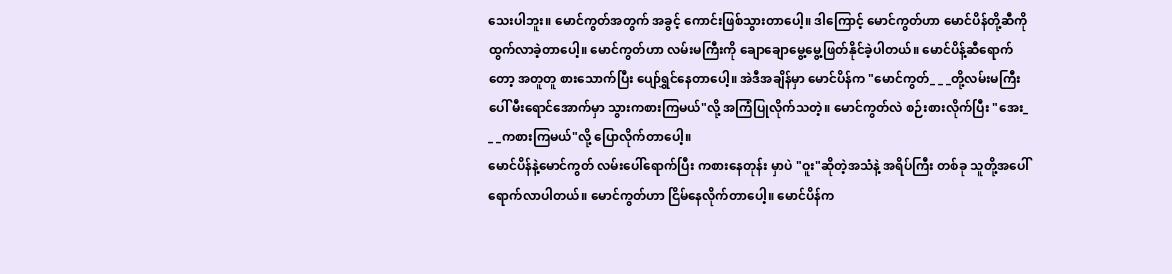သေးပါဘူး။ မောင်ကွတ်အတွက် အခွင့် ကောင်းဖြစ်သွားတာပေါ့။ ဒါကြောင့် မောင်ကွတ်ဟာ မောင်ပိန်တို့ဆီကို ထွက်လာခဲ့တာပေါ့။ မောင်ကွတ်ဟာ လမ်းမကြီးကို ချောချောမွေ့မွေ့ဖြတ်နိုင်ခဲ့ပါတယ်။ မောင်ပိန့်ဆီရောက်တော့ အတူတူ စားသောက်ပြီး ပျော်ရွှင်နေတာပေါ့။ အဲဒီအချိန်မှာ မောင်ပိန်က "မောင်ကွတ်_ _ _တို့လမ်းမကြီးပေါ် မီးရောင်အောက်မှာ သွားကစားကြမယ်"လို့ အကြံပြုလိုက်သတဲ့။ မောင်ကွတ်လဲ စဉ်းစားလိုက်ပြီး "အေး_ _ _ကစားကြမယ်"လို့ ပြောလိုက်တာပေါ့။
မောင်ပိန်နဲ့မောင်ကွတ် လမ်းပေါ်ရောက်ပြီး ကစားနေတုန်း မှာပဲ "ဝူး"ဆိုတဲ့အသံနဲ့ အရိပ်ကြီး တစ်ခု သူတို့အပေါ်ရောက်လာပါတယ်။ မောင်ကွတ်ဟာ ငြိမ်နေလိုက်တာပေါ့။ မောင်ပိန်က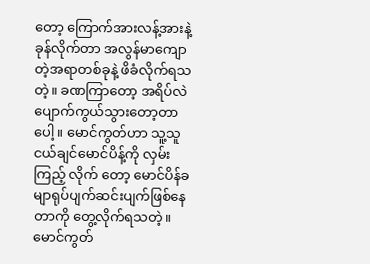တော့ ကြောက်အားလန့်အားနဲ့ ခုန်လိုက်တာ အလွန်မာကျောတဲ့အရာတစ်ခုနဲ့ ဖိခံလိုက်ရသတဲ့။ ခဏကြာတော့ အရိပ်လဲပျောက်ကွယ်သွားတော့တာပေါ့။ မောင်ကွတ်ဟာ သူ့သူငယ်ချင်မောင်ပိန့်ကို လှမ်းကြည့် လိုက် တော့ မောင်ပိန်ခမျာရုပ်ပျက်ဆင်းပျက်ဖြစ်နေတာကို တွေ့လိုက်ရသတဲ့။ မောင်ကွတ်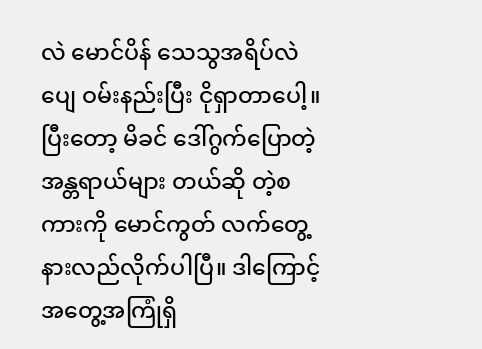လဲ မောင်ပိန် သေသွအရိပ်လဲပျေ ဝမ်းနည်းပြီး ငိုရှာတာပေါ့။ပြီးတော့ မိခင် ဒေါ်ဂွက်ပြောတဲ့ အန္တရာယ်များ တယ်ဆို တဲ့စကားကို မောင်ကွတ် လက်တွေ့ နားလည်လိုက်ပါပြီ။ ဒါကြောင့် အတွေ့အကြုံရှိ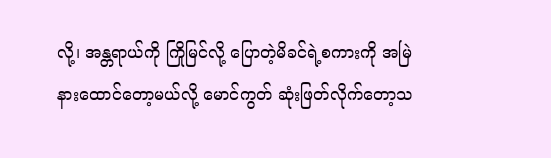လို့၊ အန္တရာယ်ကို ကြိုမြင်လို့ ပြောတဲ့မိခင်ရဲ့စကားကို အမြဲနားထောင်တော့မယ်လို့ မောင်ကွတ် ဆုံးဖြတ်လိုက်တော့သ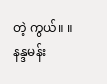တဲ့ ကွယ်။ ။
နန္ဒမန်း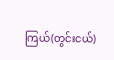ကြယ်(တွင်းငယ်)